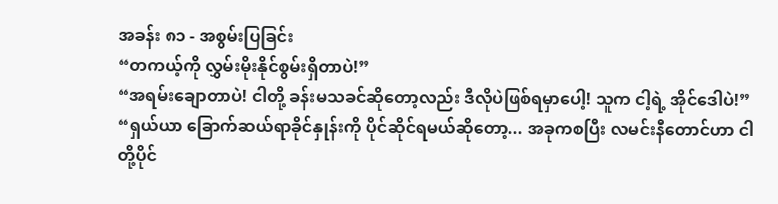အခန်း ၈၁ - အစွမ်းပြခြင်း
“တကယ့်ကို လွှမ်းမိုးနိုင်စွမ်းရှိတာပဲ!”
“အရမ်းချောတာပဲ! ငါတို့ ခန်းမသခင်ဆိုတော့လည်း ဒီလိုပဲဖြစ်ရမှာပေါ့! သူက ငါ့ရဲ့ အိုင်ဒေါပဲ!”
“ရှယ်ယာ ခြောက်ဆယ်ရာခိုင်နှုန်းကို ပိုင်ဆိုင်ရမယ်ဆိုတော့... အခုကစပြီး လမင်းနီတောင်ဟာ ငါတို့ပိုင်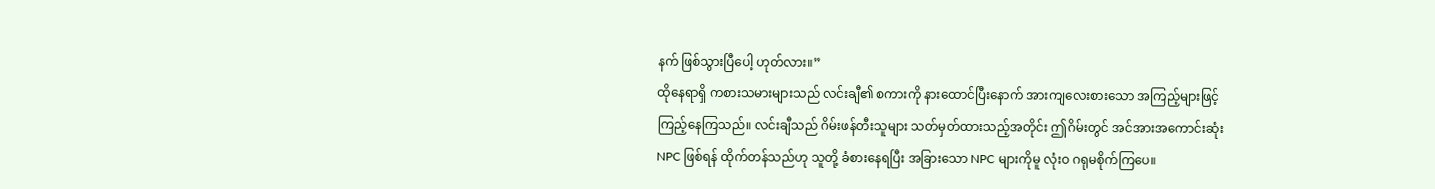နက် ဖြစ်သွားပြီပေါ့ ဟုတ်လား။”
ထိုနေရာရှိ ကစားသမားများသည် လင်းချီ၏ စကားကို နားထောင်ပြီးနောက် အားကျလေးစားသော အကြည့်များဖြင့် ကြည့်နေကြသည်။ လင်းချီသည် ဂိမ်းဖန်တီးသူများ သတ်မှတ်ထားသည့်အတိုင်း ဤဂိမ်းတွင် အင်အားအကောင်းဆုံး NPC ဖြစ်ရန် ထိုက်တန်သည်ဟု သူတို့ ခံစားနေရပြီး အခြားသော NPC များကိုမူ လုံးဝ ဂရုမစိုက်ကြပေ။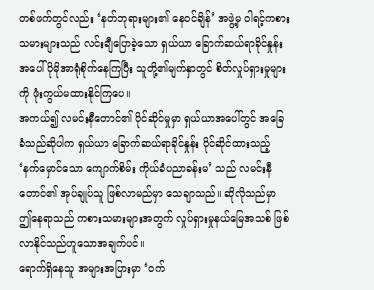တစ်ဖက်တွင်လည်း ‘နတ်ဘုရားများ၏ နေဝင်ချိန်’ အဖွဲ့မှ ဝါရင့်ကစားသမားများသည် လင်းချီပြောခဲ့သော ရှယ်ယာ ခြောက်ဆယ်ရာခိုင်နှုန်းအပေါ် ပိုမိုအာရုံစိုက်နေကြပြီး သူတို့၏မျက်နှာတွင် စိတ်လှုပ်ရှားမှုများကို ဖုံးကွယ်မထားနိုင်ကြပေ။
အကယ်၍ လမင်းနီတောင်၏ ပိုင်ဆိုင်မှုမှာ ရှယ်ယာအပေါ်တွင် အခြေခံသည်ဆိုပါက ရှယ်ယာ ခြောက်ဆယ်ရာခိုင်နှုန်း ပိုင်ဆိုင်ထားသည့် ‘နက်မှောင်သော ကျောက်စိမ်း ကိုယ်ခံပညာခန်းမ’ သည် လမင်းနီတောင်၏ အုပ်ချုပ်သူ ဖြစ်လာမည်မှာ သေချာသည်။ ဆိုလိုသည်မှာ ဤနေရာသည် ကစားသမားများအတွက် လှုပ်ရှားမှုနယ်မြေအသစ် ဖြစ်လာနိုင်သည်ဟူသောအချက်ပင်။
ရောက်ရှိနေသူ အများအပြားမှာ ‘ဝက်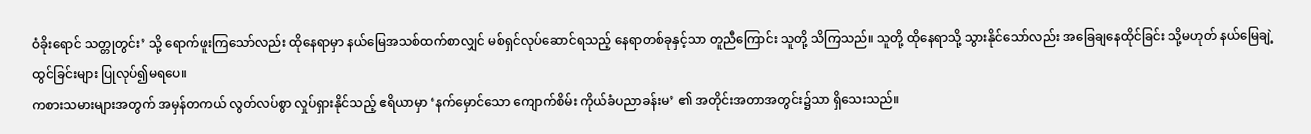ဝံခိုးရောင် သတ္တုတွင်း’ သို့ ရောက်ဖူးကြသော်လည်း ထိုနေရာမှာ နယ်မြေအသစ်ထက်စာလျှင် မစ်ရှင်လုပ်ဆောင်ရသည့် နေရာတစ်ခုနှင့်သာ တူညီကြောင်း သူတို့ သိကြသည်။ သူတို့ ထိုနေရာသို့ သွားနိုင်သော်လည်း အခြေချနေထိုင်ခြင်း သို့မဟုတ် နယ်မြေချဲ့ထွင်ခြင်းများ ပြုလုပ်၍မရပေ။
ကစားသမားများအတွက် အမှန်တကယ် လွတ်လပ်စွာ လှုပ်ရှားနိုင်သည့် ဧရိယာမှာ ‘နက်မှောင်သော ကျောက်စိမ်း ကိုယ်ခံပညာခန်းမ’ ၏ အတိုင်းအတာအတွင်း၌သာ ရှိသေးသည်။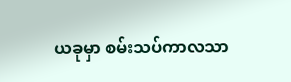ယခုမှာ စမ်းသပ်ကာလသာ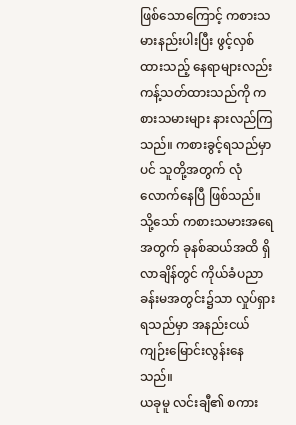ဖြစ်သောကြောင့် ကစားသမားနည်းပါးပြီး ဖွင့်လှစ်ထားသည့် နေရာများလည်း ကန့်သတ်ထားသည်ကို ကစားသမားများ နားလည်ကြသည်။ ကစားခွင့်ရသည်မှာပင် သူတို့အတွက် လုံလောက်နေပြီ ဖြစ်သည်။ သို့သော် ကစားသမားအရေအတွက် ခုနစ်ဆယ်အထိ ရှိလာချိန်တွင် ကိုယ်ခံပညာခန်းမအတွင်း၌သာ လှုပ်ရှားရသည်မှာ အနည်းငယ် ကျဉ်းမြောင်းလွန်းနေသည်။
ယခုမူ လင်းချီ၏ စကား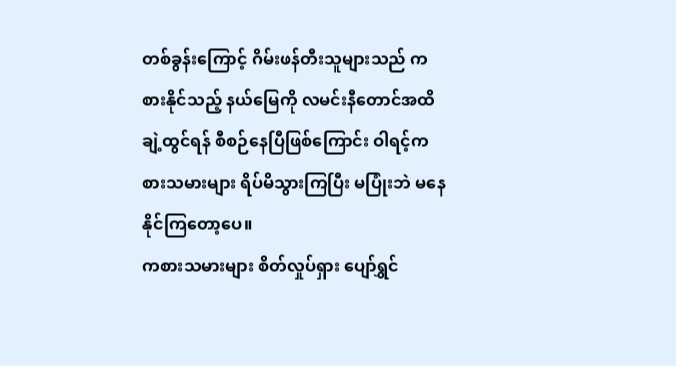တစ်ခွန်းကြောင့် ဂိမ်းဖန်တီးသူများသည် ကစားနိုင်သည့် နယ်မြေကို လမင်းနီတောင်အထိ ချဲ့ထွင်ရန် စီစဉ်နေပြီဖြစ်ကြောင်း ဝါရင့်ကစားသမားများ ရိပ်မိသွားကြပြီး မပြုံးဘဲ မနေနိုင်ကြတော့ပေ။
ကစားသမားများ စိတ်လှုပ်ရှား ပျော်ရွှင်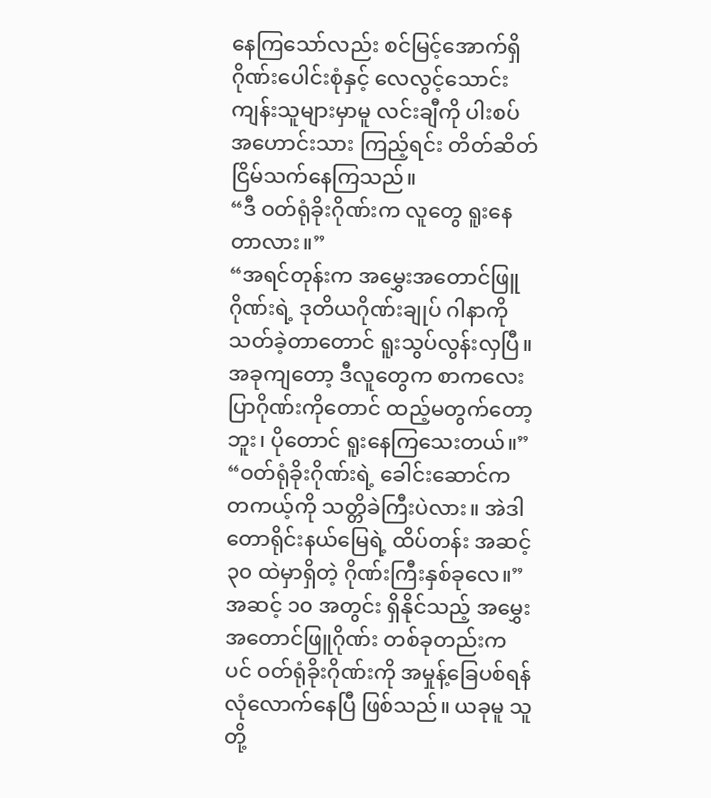နေကြသော်လည်း စင်မြင့်အောက်ရှိ ဂိုဏ်းပေါင်းစုံနှင့် လေလွင့်သောင်းကျန်းသူများမှာမူ လင်းချီကို ပါးစပ်အဟောင်းသား ကြည့်ရင်း တိတ်ဆိတ်ငြိမ်သက်နေကြသည်။
“ဒီ ဝတ်ရုံခိုးဂိုဏ်းက လူတွေ ရူးနေတာလား။”
“အရင်တုန်းက အမွှေးအတောင်ဖြူဂိုဏ်းရဲ့ ဒုတိယဂိုဏ်းချုပ် ဂါနာကို သတ်ခဲ့တာတောင် ရူးသွပ်လွန်းလှပြီ။ အခုကျတော့ ဒီလူတွေက စာကလေးပြာဂိုဏ်းကိုတောင် ထည့်မတွက်တော့ဘူး၊ ပိုတောင် ရူးနေကြသေးတယ်။”
“ဝတ်ရုံခိုးဂိုဏ်းရဲ့ ခေါင်းဆောင်က တကယ့်ကို သတ္တိခဲကြီးပဲလား။ အဲဒါ တောရိုင်းနယ်မြေရဲ့ ထိပ်တန်း အဆင့် ၃၀ ထဲမှာရှိတဲ့ ဂိုဏ်းကြီးနှစ်ခုလေ။”
အဆင့် ၁၀ အတွင်း ရှိနိုင်သည့် အမွှေးအတောင်ဖြူဂိုဏ်း တစ်ခုတည်းကပင် ဝတ်ရုံခိုးဂိုဏ်းကို အမှုန့်ခြေပစ်ရန် လုံလောက်နေပြီ ဖြစ်သည်။ ယခုမူ သူတို့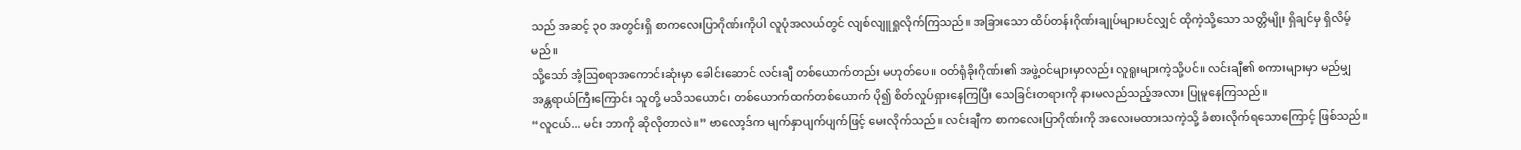သည် အဆင့် ၃၀ အတွင်းရှိ စာကလေးပြာဂိုဏ်းကိုပါ လူပုံအလယ်တွင် လျစ်လျူရှုလိုက်ကြသည်။ အခြားသော ထိပ်တန်းဂိုဏ်းချုပ်များပင်လျှင် ထိုကဲ့သို့သော သတ္တိမျိုး ရှိချင်မှ ရှိလိမ့်မည်။
သို့သော် အံ့ဩစရာအကောင်းဆုံးမှာ ခေါင်းဆောင် လင်းချီ တစ်ယောက်တည်း မဟုတ်ပေ။ ဝတ်ရုံခိုးဂိုဏ်း၏ အဖွဲ့ဝင်များမှာလည်း လူရူးများကဲ့သို့ပင်။ လင်းချီ၏ စကားများမှာ မည်မျှ အန္တရာယ်ကြီးကြောင်း သူတို့ မသိသယောင်၊ တစ်ယောက်ထက်တစ်ယောက် ပို၍ စိတ်လှုပ်ရှားနေကြပြီး သေခြင်းတရားကို နားမလည်သည့်အလား ပြုမူနေကြသည်။
“လူငယ်... မင်း ဘာကို ဆိုလိုတာလဲ။” ဗာလော့ဒ်က မျက်နှာပျက်ပျက်ဖြင့် မေးလိုက်သည်။ လင်းချီက စာကလေးပြာဂိုဏ်းကို အလေးမထားသကဲ့သို့ ခံစားလိုက်ရသောကြောင့် ဖြစ်သည်။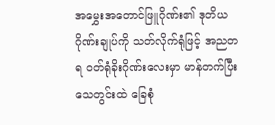အမွှေးအတောင်ဖြူဂိုဏ်း၏ ဒုတိယဂိုဏ်းချုပ်ကို သတ်လိုက်ရုံဖြင့် အညတရ ဝတ်ရုံခိုးဂိုဏ်းလေးမှာ မာန်တက်ပြီး သေတွင်းထဲ ခြေစုံ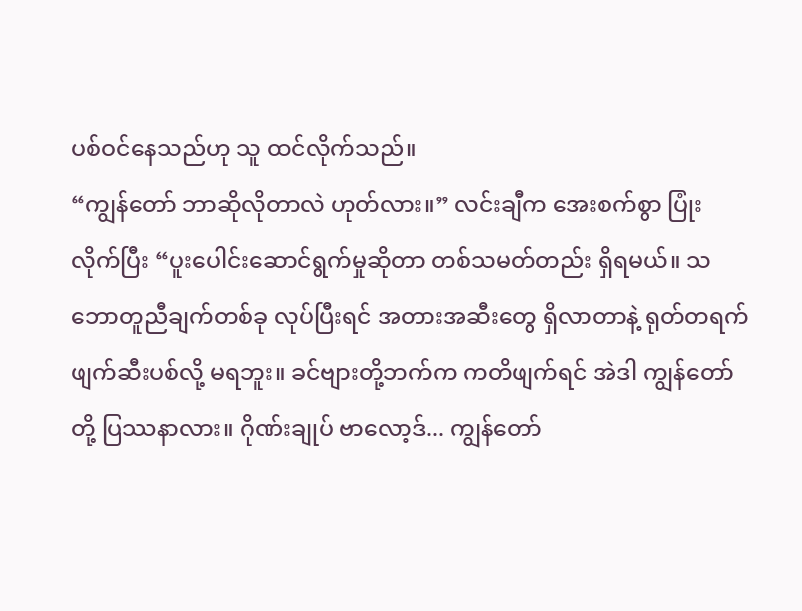ပစ်ဝင်နေသည်ဟု သူ ထင်လိုက်သည်။
“ကျွန်တော် ဘာဆိုလိုတာလဲ ဟုတ်လား။” လင်းချီက အေးစက်စွာ ပြုံးလိုက်ပြီး “ပူးပေါင်းဆောင်ရွက်မှုဆိုတာ တစ်သမတ်တည်း ရှိရမယ်။ သဘောတူညီချက်တစ်ခု လုပ်ပြီးရင် အတားအဆီးတွေ ရှိလာတာနဲ့ ရုတ်တရက် ဖျက်ဆီးပစ်လို့ မရဘူး။ ခင်ဗျားတို့ဘက်က ကတိဖျက်ရင် အဲဒါ ကျွန်တော်တို့ ပြဿနာလား။ ဂိုဏ်းချုပ် ဗာလော့ဒ်... ကျွန်တော်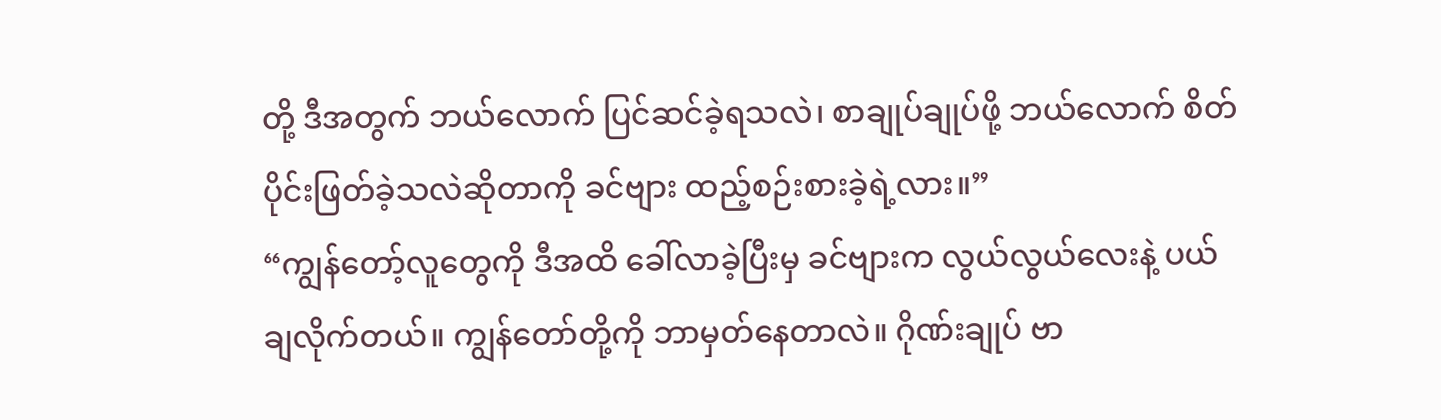တို့ ဒီအတွက် ဘယ်လောက် ပြင်ဆင်ခဲ့ရသလဲ၊ စာချုပ်ချုပ်ဖို့ ဘယ်လောက် စိတ်ပိုင်းဖြတ်ခဲ့သလဲဆိုတာကို ခင်ဗျား ထည့်စဉ်းစားခဲ့ရဲ့လား။”
“ကျွန်တော့်လူတွေကို ဒီအထိ ခေါ်လာခဲ့ပြီးမှ ခင်ဗျားက လွယ်လွယ်လေးနဲ့ ပယ်ချလိုက်တယ်။ ကျွန်တော်တို့ကို ဘာမှတ်နေတာလဲ။ ဂိုဏ်းချုပ် ဗာ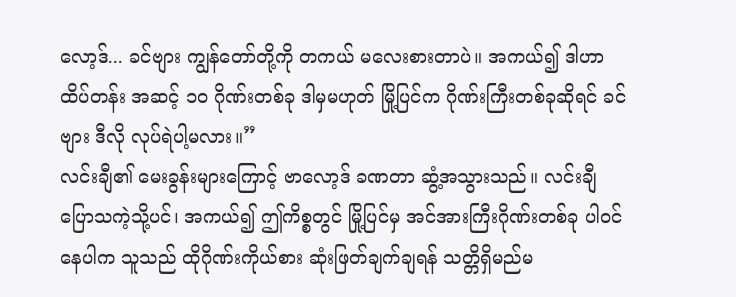လော့ဒ်... ခင်ဗျား ကျွန်တော်တို့ကို တကယ် မလေးစားတာပဲ။ အကယ်၍ ဒါဟာ ထိပ်တန်း အဆင့် ၁၀ ဂိုဏ်းတစ်ခု ဒါမှမဟုတ် မြို့ပြင်က ဂိုဏ်းကြီးတစ်ခုဆိုရင် ခင်ဗျား ဒီလို လုပ်ရဲပါ့မလား။”
လင်းချီ၏ မေးခွန်းများကြောင့် ဗာလော့ဒ် ခဏတာ ဆွံ့အသွားသည်။ လင်းချီ ပြောသကဲ့သို့ပင်၊ အကယ်၍ ဤကိစ္စတွင် မြို့ပြင်မှ အင်အားကြီးဂိုဏ်းတစ်ခု ပါဝင်နေပါက သူသည် ထိုဂိုဏ်းကိုယ်စား ဆုံးဖြတ်ချက်ချရန် သတ္တိရှိမည်မ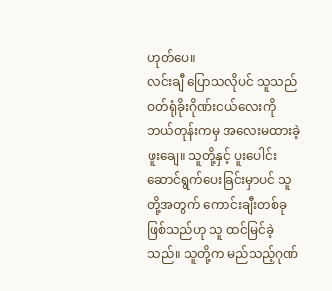ဟုတ်ပေ။
လင်းချီ ပြောသလိုပင် သူသည် ဝတ်ရုံခိုးဂိုဏ်းငယ်လေးကို ဘယ်တုန်းကမှ အလေးမထားခဲ့ဖူးချေ။ သူတို့နှင့် ပူးပေါင်းဆောင်ရွက်ပေးခြင်းမှာပင် သူတို့အတွက် ကောင်းချီးတစ်ခု ဖြစ်သည်ဟု သူ ထင်မြင်ခဲ့သည်။ သူတို့က မည်သည့်ဂုဏ်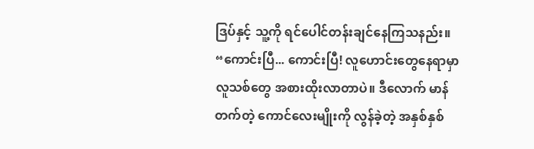ဒြပ်နှင့် သူ့ကို ရင်ပေါင်တန်းချင်နေကြသနည်း။
“ကောင်းပြီ... ကောင်းပြီ! လူဟောင်းတွေနေရာမှာ လူသစ်တွေ အစားထိုးလာတာပဲ။ ဒီလောက် မာန်တက်တဲ့ ကောင်လေးမျိုးကို လွန်ခဲ့တဲ့ အနှစ်နှစ်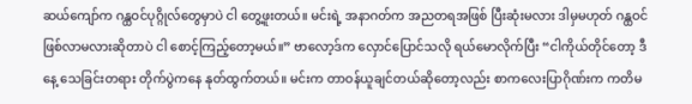ဆယ်ကျော်က ဂန္ထဝင်ပုဂ္ဂိုလ်တွေမှာပဲ ငါ တွေ့ဖူးတယ်။ မင်းရဲ့ အနာဂတ်က အညတရအဖြစ် ပြီးဆုံးမလား ဒါမှမဟုတ် ဂန္ထဝင် ဖြစ်လာမလားဆိုတာပဲ ငါ စောင့်ကြည့်တော့မယ်။” ဗာလော့ဒ်က လှောင်ပြောင်သလို ရယ်မောလိုက်ပြီး “ငါကိုယ်တိုင်တော့ ဒီနေ့ သေခြင်းတရား တိုက်ပွဲကနေ နုတ်ထွက်တယ်။ မင်းက တာဝန်ယူချင်တယ်ဆိုတော့လည်း စာကလေးပြာဂိုဏ်းက ကတိမ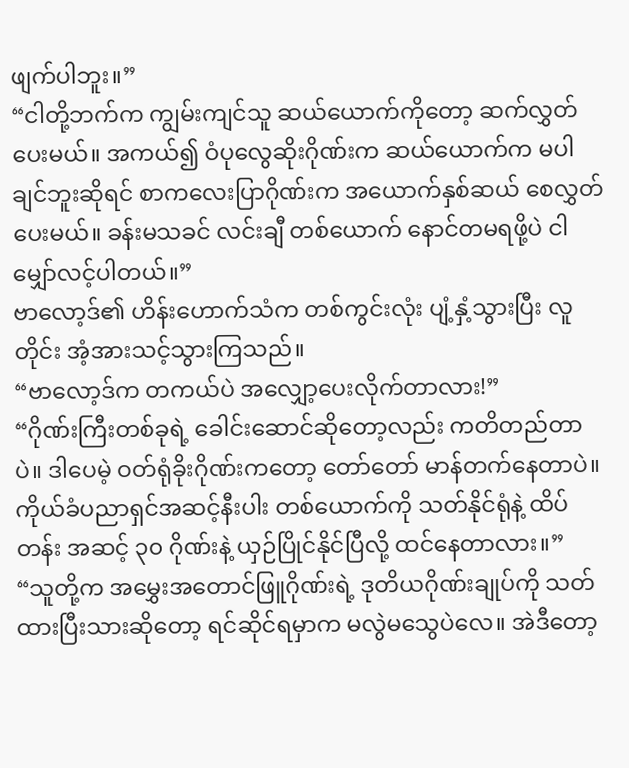ဖျက်ပါဘူး။”
“ငါတို့ဘက်က ကျွမ်းကျင်သူ ဆယ်ယောက်ကိုတော့ ဆက်လွှတ်ပေးမယ်။ အကယ်၍ ဝံပုလွေဆိုးဂိုဏ်းက ဆယ်ယောက်က မပါချင်ဘူးဆိုရင် စာကလေးပြာဂိုဏ်းက အယောက်နှစ်ဆယ် စေလွှတ်ပေးမယ်။ ခန်းမသခင် လင်းချီ တစ်ယောက် နောင်တမရဖို့ပဲ ငါ မျှော်လင့်ပါတယ်။”
ဗာလော့ဒ်၏ ဟိန်းဟောက်သံက တစ်ကွင်းလုံး ပျံ့နှံ့သွားပြီး လူတိုင်း အံ့အားသင့်သွားကြသည်။
“ဗာလော့ဒ်က တကယ်ပဲ အလျှော့ပေးလိုက်တာလား!”
“ဂိုဏ်းကြီးတစ်ခုရဲ့ ခေါင်းဆောင်ဆိုတော့လည်း ကတိတည်တာပဲ။ ဒါပေမဲ့ ဝတ်ရုံခိုးဂိုဏ်းကတော့ တော်တော် မာန်တက်နေတာပဲ။ ကိုယ်ခံပညာရှင်အဆင့်နီးပါး တစ်ယောက်ကို သတ်နိုင်ရုံနဲ့ ထိပ်တန်း အဆင့် ၃၀ ဂိုဏ်းနဲ့ ယှဉ်ပြိုင်နိုင်ပြီလို့ ထင်နေတာလား။”
“သူတို့က အမွှေးအတောင်ဖြူဂိုဏ်းရဲ့ ဒုတိယဂိုဏ်းချုပ်ကို သတ်ထားပြီးသားဆိုတော့ ရင်ဆိုင်ရမှာက မလွဲမသွေပဲလေ။ အဲဒီတော့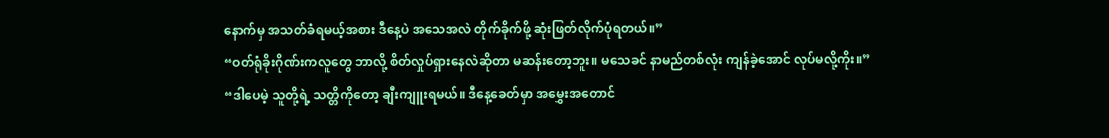နောက်မှ အသတ်ခံရမယ့်အစား ဒီနေ့ပဲ အသေအလဲ တိုက်ခိုက်ဖို့ ဆုံးဖြတ်လိုက်ပုံရတယ်။”
“ဝတ်ရုံခိုးဂိုဏ်းကလူတွေ ဘာလို့ စိတ်လှုပ်ရှားနေလဲဆိုတာ မဆန်းတော့ဘူး။ မသေခင် နာမည်တစ်လုံး ကျန်ခဲ့အောင် လုပ်မလို့ကိုး။”
“ဒါပေမဲ့ သူတို့ရဲ့ သတ္တိကိုတော့ ချီးကျူးရမယ်။ ဒီနေ့ခေတ်မှာ အမွှေးအတောင်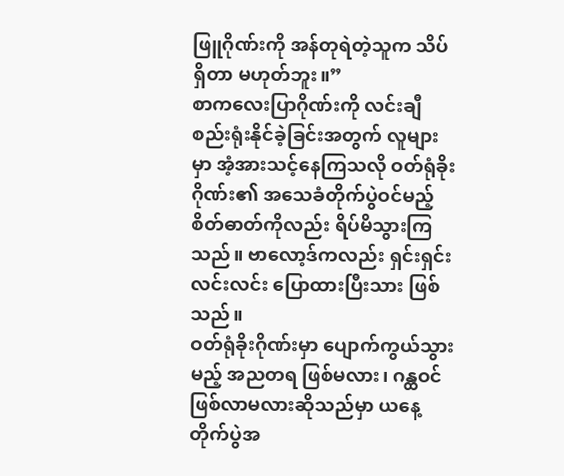ဖြူဂိုဏ်းကို အန်တုရဲတဲ့သူက သိပ်ရှိတာ မဟုတ်ဘူး။”
စာကလေးပြာဂိုဏ်းကို လင်းချီ စည်းရုံးနိုင်ခဲ့ခြင်းအတွက် လူများမှာ အံ့အားသင့်နေကြသလို ဝတ်ရုံခိုးဂိုဏ်း၏ အသေခံတိုက်ပွဲဝင်မည့် စိတ်ဓာတ်ကိုလည်း ရိပ်မိသွားကြသည်။ ဗာလော့ဒ်ကလည်း ရှင်းရှင်းလင်းလင်း ပြောထားပြီးသား ဖြစ်သည်။
ဝတ်ရုံခိုးဂိုဏ်းမှာ ပျောက်ကွယ်သွားမည့် အညတရ ဖြစ်မလား၊ ဂန္ထဝင် ဖြစ်လာမလားဆိုသည်မှာ ယနေ့တိုက်ပွဲအ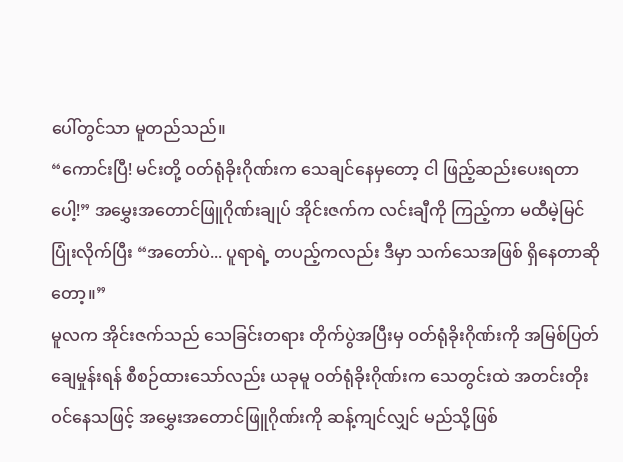ပေါ်တွင်သာ မူတည်သည်။
“ကောင်းပြီ! မင်းတို့ ဝတ်ရုံခိုးဂိုဏ်းက သေချင်နေမှတော့ ငါ ဖြည့်ဆည်းပေးရတာပေါ့!” အမွှေးအတောင်ဖြူဂိုဏ်းချုပ် အိုင်းဇက်က လင်းချီကို ကြည့်ကာ မထီမဲ့မြင် ပြုံးလိုက်ပြီး “အတော်ပဲ... ပူရာရဲ့ တပည့်ကလည်း ဒီမှာ သက်သေအဖြစ် ရှိနေတာဆိုတော့။”
မူလက အိုင်းဇက်သည် သေခြင်းတရား တိုက်ပွဲအပြီးမှ ဝတ်ရုံခိုးဂိုဏ်းကို အမြစ်ပြတ်ချေမှုန်းရန် စီစဉ်ထားသော်လည်း ယခုမူ ဝတ်ရုံခိုးဂိုဏ်းက သေတွင်းထဲ အတင်းတိုးဝင်နေသဖြင့် အမွှေးအတောင်ဖြူဂိုဏ်းကို ဆန့်ကျင်လျှင် မည်သို့ဖြစ်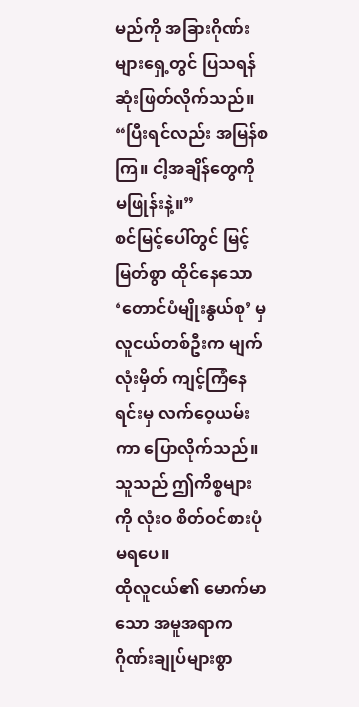မည်ကို အခြားဂိုဏ်းများရှေ့တွင် ပြသရန် ဆုံးဖြတ်လိုက်သည်။
“ပြီးရင်လည်း အမြန်စကြ။ ငါ့အချိန်တွေကို မဖြုန်းနဲ့။”
စင်မြင့်ပေါ်တွင် မြင့်မြတ်စွာ ထိုင်နေသော ‘တောင်ပံမျိုးနွယ်စု’ မှ လူငယ်တစ်ဦးက မျက်လုံးမှိတ် ကျင့်ကြံနေရင်းမှ လက်ဝေ့ယမ်းကာ ပြောလိုက်သည်။ သူသည် ဤကိစ္စများကို လုံးဝ စိတ်ဝင်စားပုံမရပေ။
ထိုလူငယ်၏ မောက်မာသော အမူအရာက ဂိုဏ်းချုပ်များစွာ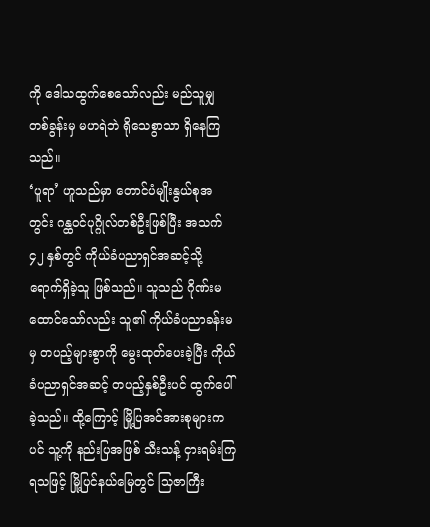ကို ဒေါသထွက်စေသော်လည်း မည်သူမျှ တစ်ခွန်းမှ မဟရဲဘဲ ရိုသေစွာသာ ရှိနေကြသည်။
‘ပူရာ’ ဟူသည်မှာ တောင်ပံမျိုးနွယ်စုအတွင်း ဂန္ထဝင်ပုဂ္ဂိုလ်တစ်ဦးဖြစ်ပြီး အသက် ၄၂ နှစ်တွင် ကိုယ်ခံပညာရှင်အဆင့်သို့ ရောက်ရှိခဲ့သူ ဖြစ်သည်။ သူသည် ဂိုဏ်းမထောင်သော်လည်း သူ၏ ကိုယ်ခံပညာခန်းမမှ တပည့်များစွာကို မွေးထုတ်ပေးခဲ့ပြီး ကိုယ်ခံပညာရှင်အဆင့် တပည့်နှစ်ဦးပင် ထွက်ပေါ်ခဲ့သည်။ ထို့ကြောင့် မြို့ပြအင်အားစုများကပင် သူ့ကို နည်းပြအဖြစ် သီးသန့် ငှားရမ်းကြရသဖြင့် မြို့ပြင်နယ်မြေတွင် သြဇာကြီး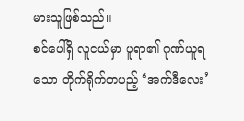မားသူဖြစ်သည်။
စင်ပေါ်ရှိ လူငယ်မှာ ပူရာ၏ ဂုဏ်ယူရသော တိုက်ရိုက်တပည့် ‘အက်ဒီလေး’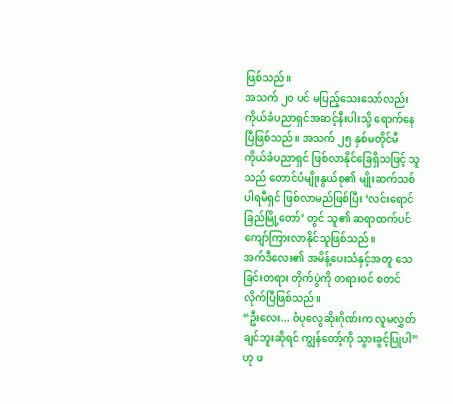ဖြစ်သည်။
အသက် ၂၀ ပင် မပြည့်သေးသော်လည်း ကိုယ်ခံပညာရှင်အဆင့်နီးပါးသို့ ရောက်နေပြီဖြစ်သည်။ အသက် ၂၅ နှစ်မတိုင်မီ ကိုယ်ခံပညာရှင် ဖြစ်လာနိုင်ခြေရှိသဖြင့် သူသည် တောင်ပံမျိုးနွယ်စု၏ မျိုးဆက်သစ် ပါရမီရှင် ဖြစ်လာမည်ဖြစ်ပြီး ‘လင်းရောင်ခြည်မြို့တော်’ တွင် သူ၏ ဆရာထက်ပင် ကျော်ကြားလာနိုင်သူဖြစ်သည်။
အက်ဒီလေး၏ အမိန့်ပေးသံနှင့်အတူ သေခြင်းတရား တိုက်ပွဲကို တရားဝင် စတင်လိုက်ပြီဖြစ်သည်။
“ဦးလေး... ဝံပုလွေဆိုးဂိုဏ်းက လူမလွှတ်ချင်ဘူးဆိုရင် ကျွန်တော့်ကို သွားခွင့်ပြုပါ” ဟု ဖ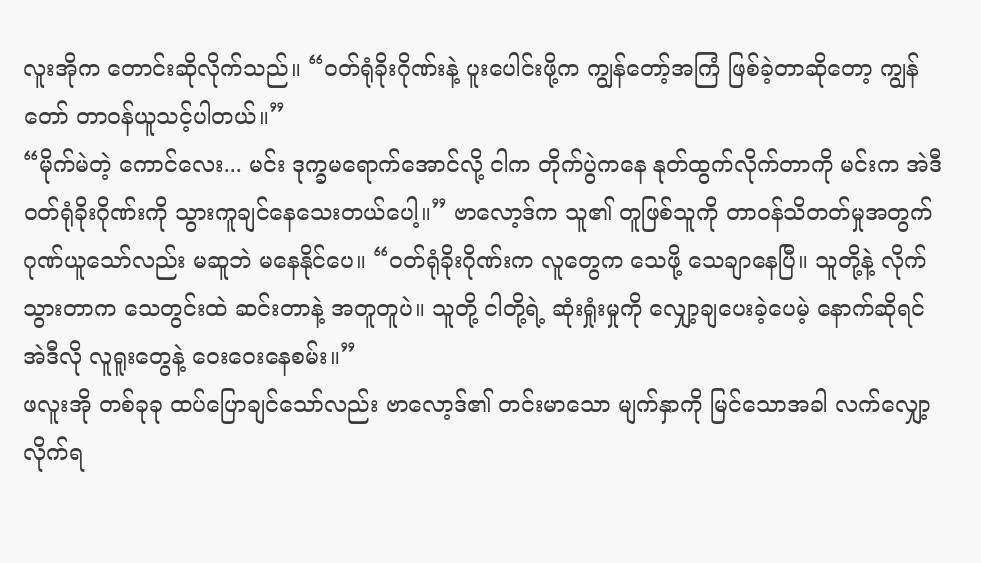လူးအိုက တောင်းဆိုလိုက်သည်။ “ဝတ်ရုံခိုးဂိုဏ်းနဲ့ ပူးပေါင်းဖို့က ကျွန်တော့်အကြံ ဖြစ်ခဲ့တာဆိုတော့ ကျွန်တော် တာဝန်ယူသင့်ပါတယ်။”
“မိုက်မဲတဲ့ ကောင်လေး... မင်း ဒုက္ခမရောက်အောင်လို့ ငါက တိုက်ပွဲကနေ နုတ်ထွက်လိုက်တာကို မင်းက အဲဒီ ဝတ်ရုံခိုးဂိုဏ်းကို သွားကူချင်နေသေးတယ်ပေါ့။” ဗာလော့ဒ်က သူ၏ တူဖြစ်သူကို တာဝန်သိတတ်မှုအတွက် ဂုဏ်ယူသော်လည်း မဆူဘဲ မနေနိုင်ပေ။ “ဝတ်ရုံခိုးဂိုဏ်းက လူတွေက သေဖို့ သေချာနေပြီ။ သူတို့နဲ့ လိုက်သွားတာက သေတွင်းထဲ ဆင်းတာနဲ့ အတူတူပဲ။ သူတို့ ငါတို့ရဲ့ ဆုံးရှုံးမှုကို လျှော့ချပေးခဲ့ပေမဲ့ နောက်ဆိုရင် အဲဒီလို လူရူးတွေနဲ့ ဝေးဝေးနေစမ်း။”
ဖလူးအို တစ်ခုခု ထပ်ပြောချင်သော်လည်း ဗာလော့ဒ်၏ တင်းမာသော မျက်နှာကို မြင်သောအခါ လက်လျှော့လိုက်ရ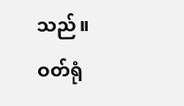သည်။
ဝတ်ရုံ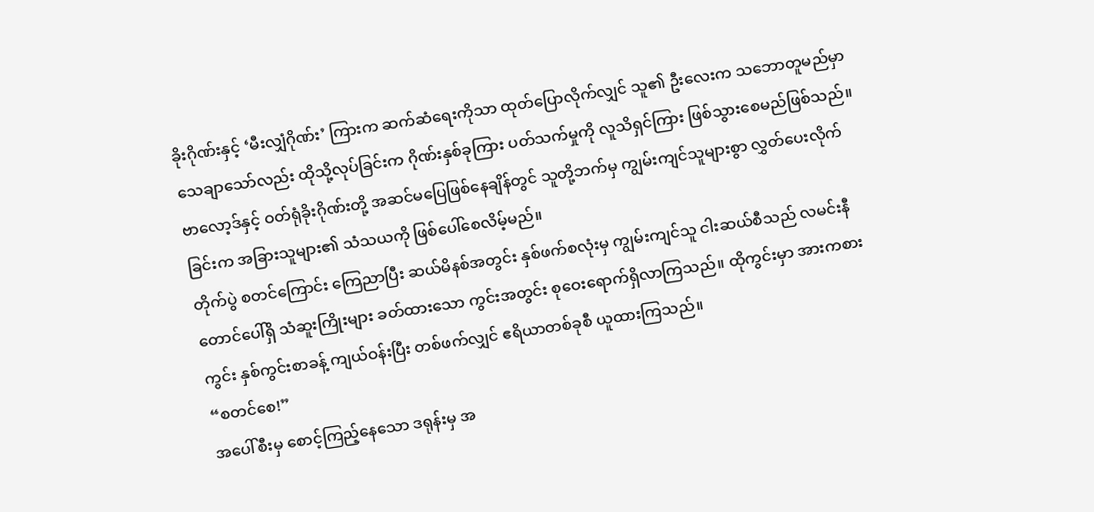ခိုးဂိုဏ်းနှင့် ‘မီးလျှံဂိုဏ်း’ ကြားက ဆက်ဆံရေးကိုသာ ထုတ်ပြောလိုက်လျှင် သူ၏ ဦးလေးက သဘောတူမည်မှာ သေချာသော်လည်း ထိုသို့လုပ်ခြင်းက ဂိုဏ်းနှစ်ခုကြား ပတ်သက်မှုကို လူသိရှင်ကြား ဖြစ်သွားစေမည်ဖြစ်သည်။ ဗာလော့ဒ်နှင့် ဝတ်ရုံခိုးဂိုဏ်းတို့ အဆင်မပြေဖြစ်နေချိန်တွင် သူတို့ဘက်မှ ကျွမ်းကျင်သူများစွာ လွှတ်ပေးလိုက်ခြင်းက အခြားသူများ၏ သံသယကို ဖြစ်ပေါ်စေလိမ့်မည်။
တိုက်ပွဲ စတင်ကြောင်း ကြေညာပြီး ဆယ်မိနစ်အတွင်း နှစ်ဖက်စလုံးမှ ကျွမ်းကျင်သူ ငါးဆယ်စီသည် လမင်းနီတောင်ပေါ်ရှိ သံဆူးကြိုးများ ခတ်ထားသော ကွင်းအတွင်း စုဝေးရောက်ရှိလာကြသည်။ ထိုကွင်းမှာ အားကစားကွင်း နှစ်ကွင်းစာခန့် ကျယ်ဝန်းပြီး တစ်ဖက်လျှင် ဧရိယာတစ်ခုစီ ယူထားကြသည်။
“စတင်စေ!”
အပေါ်စီးမှ စောင့်ကြည့်နေသော ဒရုန်းမှ အ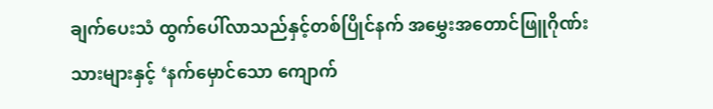ချက်ပေးသံ ထွက်ပေါ်လာသည်နှင့်တစ်ပြိုင်နက် အမွှေးအတောင်ဖြူဂိုဏ်းသားများနှင့် ‘နက်မှောင်သော ကျောက်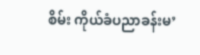စိမ်း ကိုယ်ခံပညာခန်းမ’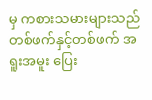မှ ကစားသမားများသည် တစ်ဖက်နှင့်တစ်ဖက် အရူးအမူး ပြေး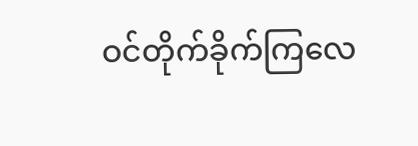ဝင်တိုက်ခိုက်ကြလေ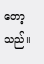တော့သည်။